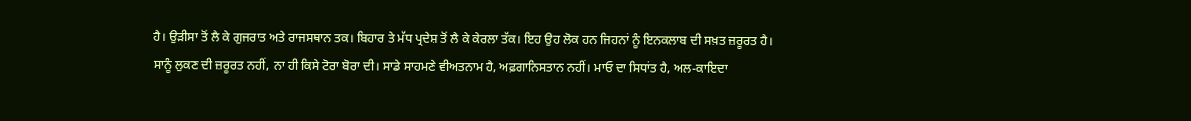ਹੈ। ਉੜੀਸਾ ਤੋਂ ਲੈ ਕੇ ਗੁਜਰਾਤ ਅਤੇ ਰਾਜਸਥਾਨ ਤਕ। ਬਿਹਾਰ ਤੇ ਮੱਧ ਪ੍ਰਦੇਸ਼ ਤੋਂ ਲੈ ਕੇ ਕੇਰਲਾ ਤੱਕ। ਇਹ ਉਹ ਲੋਕ ਹਨ ਜਿਹਨਾਂ ਨੂੰ ਇਨਕਲਾਬ ਦੀ ਸਖ਼ਤ ਜ਼ਰੂਰਤ ਹੈ। ਸਾਨੂੰ ਲੁਕਣ ਦੀ ਜ਼ਰੂਰਤ ਨਹੀਂ, ਨਾ ਹੀ ਕਿਸੇ ਟੋਰਾ ਬੋਰਾ ਦੀ। ਸਾਡੇ ਸਾਹਮਣੇ ਵੀਅਤਨਾਮ ਹੈ, ਅਫ਼ਗਾਨਿਸਤਾਨ ਨਹੀਂ। ਮਾਓ ਦਾ ਸਿਧਾਂਤ ਹੈ, ਅਲ-ਕਾਇਦਾ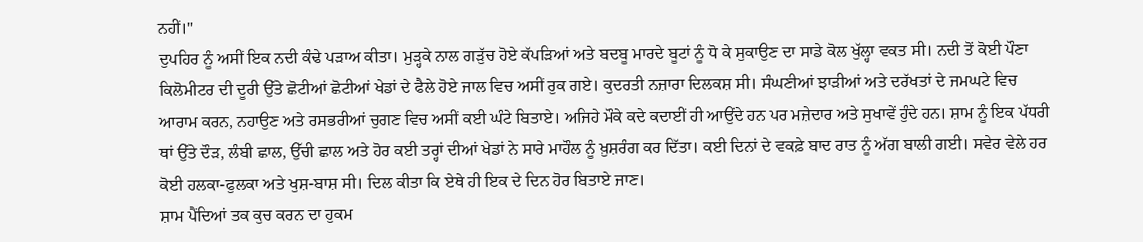ਨਹੀਂ।"
ਦੁਪਹਿਰ ਨੂੰ ਅਸੀਂ ਇਕ ਨਦੀ ਕੰਢੇ ਪੜਾਅ ਕੀਤਾ। ਮੁੜ੍ਹਕੇ ਨਾਲ ਗੜੁੱਚ ਹੋਏ ਕੱਪੜਿਆਂ ਅਤੇ ਬਦਬੂ ਮਾਰਦੇ ਬੂਟਾਂ ਨੂੰ ਧੋ ਕੇ ਸੁਕਾਉਣ ਦਾ ਸਾਡੇ ਕੋਲ ਖੁੱਲ੍ਹਾ ਵਕਤ ਸੀ। ਨਦੀ ਤੋਂ ਕੋਈ ਪੌਣਾ ਕਿਲੋਮੀਟਰ ਦੀ ਦੂਰੀ ਉੱਤੇ ਛੋਟੀਆਂ ਛੋਟੀਆਂ ਖੇਡਾਂ ਦੇ ਫੈਲੇ ਹੋਏ ਜਾਲ ਵਿਚ ਅਸੀਂ ਰੁਕ ਗਏ। ਕੁਦਰਤੀ ਨਜ਼ਾਰਾ ਦਿਲਕਸ਼ ਸੀ। ਸੰਘਣੀਆਂ ਝਾੜੀਆਂ ਅਤੇ ਦਰੱਖਤਾਂ ਦੇ ਜਮਘਟੇ ਵਿਚ ਆਰਾਮ ਕਰਨ, ਨਹਾਉਣ ਅਤੇ ਰਸਭਰੀਆਂ ਚੁਗਣ ਵਿਚ ਅਸੀਂ ਕਈ ਘੰਟੇ ਬਿਤਾਏ। ਅਜਿਹੇ ਮੌਕੇ ਕਦੇ ਕਦਾਈਂ ਹੀ ਆਉਂਦੇ ਹਨ ਪਰ ਮਜ਼ੇਦਾਰ ਅਤੇ ਸੁਖਾਵੇਂ ਹੁੰਦੇ ਹਨ। ਸ਼ਾਮ ਨੂੰ ਇਕ ਪੱਧਰੀ ਥਾਂ ਉੱਤੇ ਦੌੜ, ਲੰਬੀ ਛਾਲ, ਉੱਚੀ ਛਾਲ ਅਤੇ ਹੋਰ ਕਈ ਤਰ੍ਹਾਂ ਦੀਆਂ ਖੇਡਾਂ ਨੇ ਸਾਰੇ ਮਾਹੌਲ ਨੂੰ ਖ਼ੁਸ਼ਰੰਗ ਕਰ ਦਿੱਤਾ। ਕਈ ਦਿਨਾਂ ਦੇ ਵਕਫ਼ੇ ਬਾਦ ਰਾਤ ਨੂੰ ਅੱਗ ਬਾਲੀ ਗਈ। ਸਵੇਰ ਵੇਲੇ ਹਰ ਕੋਈ ਹਲਕਾ-ਫੁਲਕਾ ਅਤੇ ਖੁਸ਼-ਬਾਸ਼ ਸੀ। ਦਿਲ ਕੀਤਾ ਕਿ ਏਥੇ ਹੀ ਇਕ ਦੇ ਦਿਨ ਹੋਰ ਬਿਤਾਏ ਜਾਣ।
ਸ਼ਾਮ ਪੈਂਦਿਆਂ ਤਕ ਕੁਚ ਕਰਨ ਦਾ ਹੁਕਮ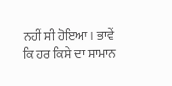ਨਹੀਂ ਸੀ ਹੋਇਆ। ਭਾਵੇਂ ਕਿ ਹਰ ਕਿਸੇ ਦਾ ਸਾਮਾਨ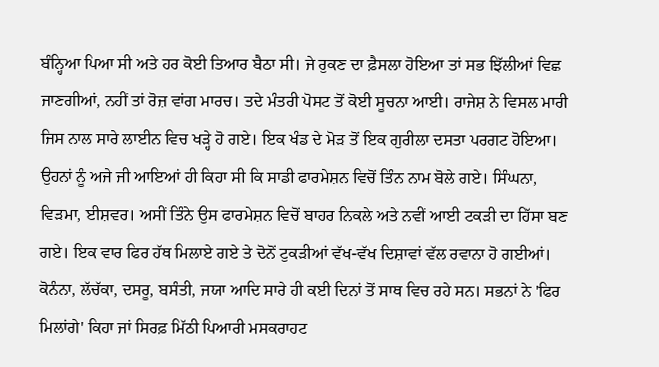ਬੰਨ੍ਹਿਆ ਪਿਆ ਸੀ ਅਤੇ ਹਰ ਕੋਈ ਤਿਆਰ ਬੈਠਾ ਸੀ। ਜੇ ਰੁਕਣ ਦਾ ਫ਼ੈਸਲਾ ਹੋਇਆ ਤਾਂ ਸਭ ਝਿੱਲੀਆਂ ਵਿਛ ਜਾਣਗੀਆਂ, ਨਹੀਂ ਤਾਂ ਰੋਜ਼ ਵਾਂਗ ਮਾਰਚ। ਤਦੇ ਮੰਤਰੀ ਪੋਸਟ ਤੋਂ ਕੋਈ ਸੂਚਨਾ ਆਈ। ਰਾਜੇਸ਼ ਨੇ ਵਿਸਲ ਮਾਰੀ ਜਿਸ ਨਾਲ ਸਾਰੇ ਲਾਈਨ ਵਿਚ ਖੜ੍ਹੇ ਹੋ ਗਏ। ਇਕ ਖੰਡ ਦੇ ਮੋੜ ਤੋਂ ਇਕ ਗੁਰੀਲਾ ਦਸਤਾ ਪਰਗਟ ਹੋਇਆ। ਉਹਨਾਂ ਨੂੰ ਅਜੇ ਜੀ ਆਇਆਂ ਹੀ ਕਿਹਾ ਸੀ ਕਿ ਸਾਡੀ ਫਾਰਮੇਸ਼ਨ ਵਿਚੋਂ ਤਿੰਨ ਨਾਮ ਬੋਲੇ ਗਏ। ਸਿੰਘਨਾ, ਵਿੜਮਾ, ਈਸ਼ਵਰ। ਅਸੀਂ ਤਿੰਨੇ ਉਸ ਫਾਰਮੇਸ਼ਨ ਵਿਚੋਂ ਬਾਹਰ ਨਿਕਲੇ ਅਤੇ ਨਵੀਂ ਆਈ ਟਕੜੀ ਦਾ ਹਿੱਸਾ ਬਣ ਗਏ। ਇਕ ਵਾਰ ਫਿਰ ਹੱਥ ਮਿਲਾਏ ਗਏ ਤੇ ਦੋਨੋਂ ਟੁਕੜੀਆਂ ਵੱਖ-ਵੱਖ ਦਿਸ਼ਾਵਾਂ ਵੱਲ ਰਵਾਨਾ ਹੋ ਗਈਆਂ। ਕੋਨੰਨਾ, ਲੱਚੱਕਾ, ਦਸਰੂ, ਬਸੰਤੀ, ਜਯਾ ਆਦਿ ਸਾਰੇ ਹੀ ਕਈ ਦਿਨਾਂ ਤੋਂ ਸਾਥ ਵਿਚ ਰਹੇ ਸਨ। ਸਭਨਾਂ ਨੇ 'ਫਿਰ ਮਿਲਾਂਗੇ' ਕਿਹਾ ਜਾਂ ਸਿਰਫ਼ ਮਿੱਠੀ ਪਿਆਰੀ ਮਸਕਰਾਹਟ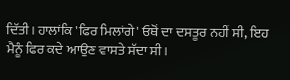ਦਿੱਤੀ। ਹਾਲਾਂਕਿ 'ਫਿਰ ਮਿਲਾਂਗੇ' ਓਥੋਂ ਦਾ ਦਸਤੂਰ ਨਹੀਂ ਸੀ, ਇਹ ਮੈਨੂੰ ਫਿਰ ਕਦੇ ਆਉਣ ਵਾਸਤੇ ਸੱਦਾ ਸੀ।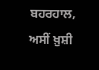ਬਹਰਹਾਲ, ਅਸੀਂ ਖ਼ੁਸ਼ੀ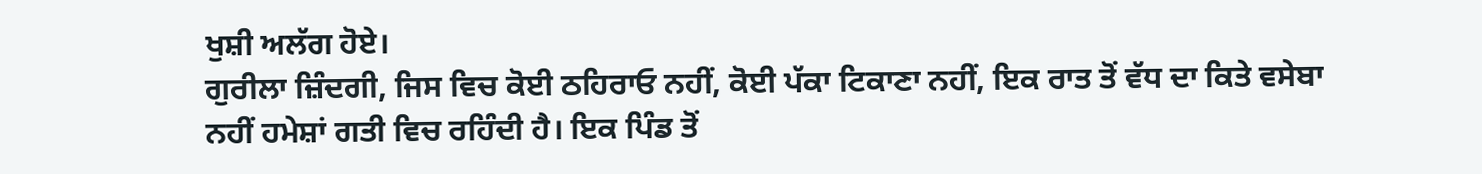ਖੁਸ਼ੀ ਅਲੱਗ ਹੋਏ।
ਗੁਰੀਲਾ ਜ਼ਿੰਦਗੀ, ਜਿਸ ਵਿਚ ਕੋਈ ਠਹਿਰਾਓ ਨਹੀਂ, ਕੋਈ ਪੱਕਾ ਟਿਕਾਣਾ ਨਹੀਂ, ਇਕ ਰਾਤ ਤੋਂ ਵੱਧ ਦਾ ਕਿਤੇ ਵਸੇਬਾ ਨਹੀਂ ਹਮੇਸ਼ਾਂ ਗਤੀ ਵਿਚ ਰਹਿੰਦੀ ਹੈ। ਇਕ ਪਿੰਡ ਤੋਂ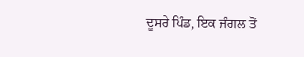ਦੂਸਰੇ ਪਿੰਡ, ਇਕ ਜੰਗਲ ਤੋਂ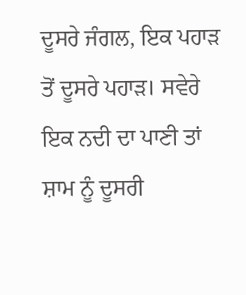ਦੂਸਰੇ ਜੰਗਲ, ਇਕ ਪਹਾੜ ਤੋਂ ਦੂਸਰੇ ਪਹਾੜ। ਸਵੇਰੇ ਇਕ ਨਦੀ ਦਾ ਪਾਣੀ ਤਾਂ ਸ਼ਾਮ ਨੂੰ ਦੂਸਰੀ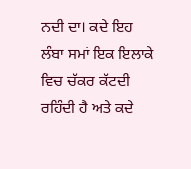ਨਦੀ ਦਾ। ਕਦੇ ਇਹ ਲੰਬਾ ਸਮਾਂ ਇਕ ਇਲਾਕੇ ਵਿਚ ਚੱਕਰ ਕੱਟਦੀ ਰਹਿੰਦੀ ਹੈ ਅਤੇ ਕਦੇ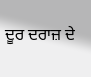ਦੂਰ ਦਰਾਜ਼ ਦੇ